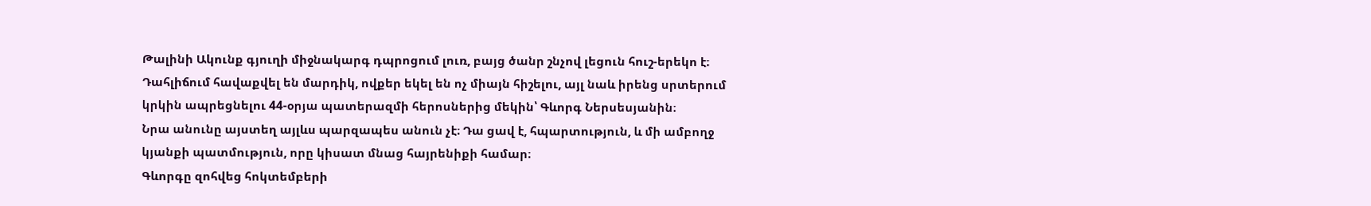Թալինի Ակունք գյուղի միջնակարգ դպրոցում լուռ, բայց ծանր շնչով լեցուն հուշ-երեկո է։ Դահլիճում հավաքվել են մարդիկ, ովքեր եկել են ոչ միայն հիշելու, այլ նաև իրենց սրտերում կրկին ապրեցնելու 44-օրյա պատերազմի հերոսներից մեկին՝ Գևորգ Ներսեսյանին։
Նրա անունը այստեղ այլևս պարզապես անուն չէ։ Դա ցավ է, հպարտություն, և մի ամբողջ կյանքի պատմություն, որը կիսատ մնաց հայրենիքի համար։
Գևորգը զոհվեց հոկտեմբերի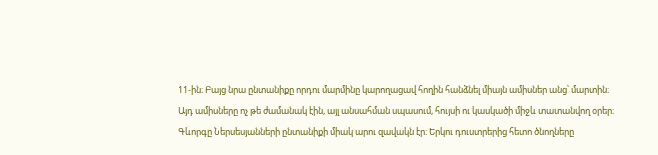11-ին։ Բայց նրա ընտանիքը որդու մարմինը կարողացավ հողին հանձնել միայն ամիսներ անց՝ մարտին։ Այդ ամիսները ոչ թե ժամանակ էին, այլ անսահման սպասում, հույսի ու կասկածի միջև տատանվող օրեր։
Գևորգը Ներսեսյանների ընտանիքի միակ արու զավակն էր։ Երկու դուստրերից հետո ծնողները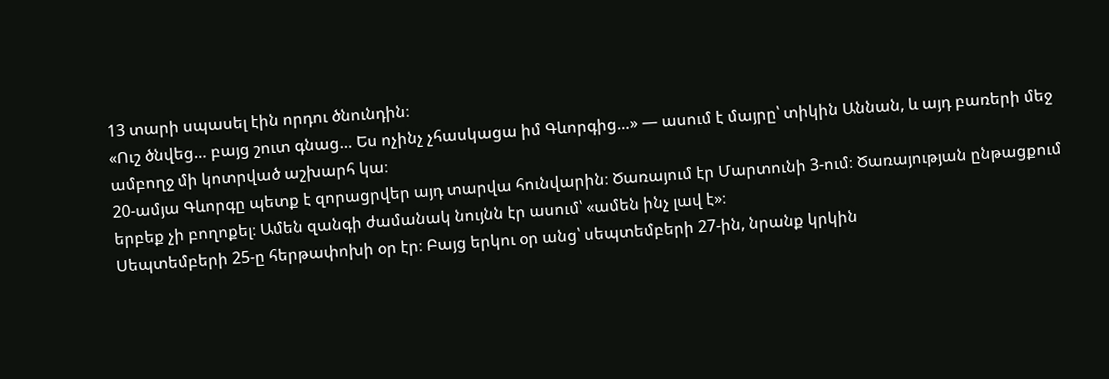13 տարի սպասել էին որդու ծնունդին։
«Ուշ ծնվեց… բայց շուտ գնաց… Ես ոչինչ չհասկացա իմ Գևորգից…» — ասում է մայրը՝ տիկին Աննան, և այդ բառերի մեջ ամբողջ մի կոտրված աշխարհ կա։
20-ամյա Գևորգը պետք է զորացրվեր այդ տարվա հունվարին։ Ծառայում էր Մարտունի 3-ում։ Ծառայության ընթացքում երբեք չի բողոքել։ Ամեն զանգի ժամանակ նույնն էր ասում՝ «ամեն ինչ լավ է»։
Սեպտեմբերի 25-ը հերթափոխի օր էր։ Բայց երկու օր անց՝ սեպտեմբերի 27-ին, նրանք կրկին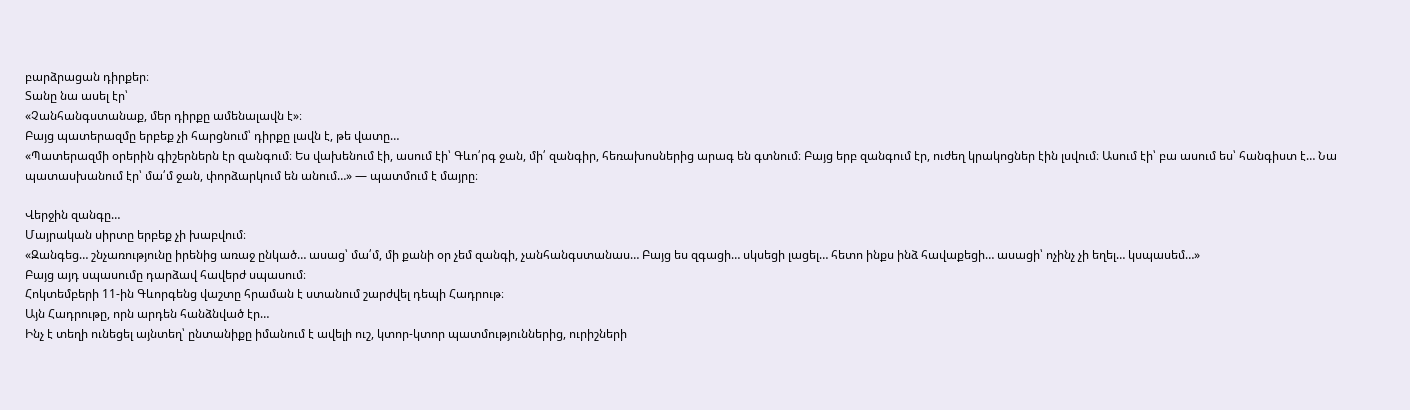բարձրացան դիրքեր։
Տանը նա ասել էր՝
«Չանհանգստանաք, մեր դիրքը ամենալավն է»։
Բայց պատերազմը երբեք չի հարցնում՝ դիրքը լավն է, թե վատը…
«Պատերազմի օրերին գիշերներն էր զանգում։ Ես վախենում էի, ասում էի՝ Գևո՛րգ ջան, մի՛ զանգիր, հեռախոսներից արագ են գտնում։ Բայց երբ զանգում էր, ուժեղ կրակոցներ էին լսվում։ Ասում էի՝ բա ասում ես՝ հանգիստ է… Նա պատասխանում էր՝ մա՛մ ջան, փորձարկում են անում…» — պատմում է մայրը։

Վերջին զանգը…
Մայրական սիրտը երբեք չի խաբվում։
«Զանգեց… շնչառությունը իրենից առաջ ընկած… ասաց՝ մա՛մ, մի քանի օր չեմ զանգի, չանհանգստանաս… Բայց ես զգացի… սկսեցի լացել… հետո ինքս ինձ հավաքեցի… ասացի՝ ոչինչ չի եղել… կսպասեմ…»
Բայց այդ սպասումը դարձավ հավերժ սպասում։
Հոկտեմբերի 11-ին Գևորգենց վաշտը հրաման է ստանում շարժվել դեպի Հադրութ։
Այն Հադրութը, որն արդեն հանձնված էր…
Ինչ է տեղի ունեցել այնտեղ՝ ընտանիքը իմանում է ավելի ուշ, կտոր-կտոր պատմություններից, ուրիշների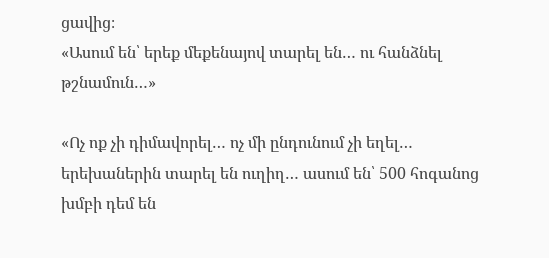ցավից։
«Ասում են՝ երեք մեքենայով տարել են… ու հանձնել թշնամուն…»

«Ոչ ոք չի դիմավորել… ոչ մի ընդունում չի եղել… երեխաներին տարել են ուղիղ… ասում են՝ 500 հոգանոց խմբի դեմ են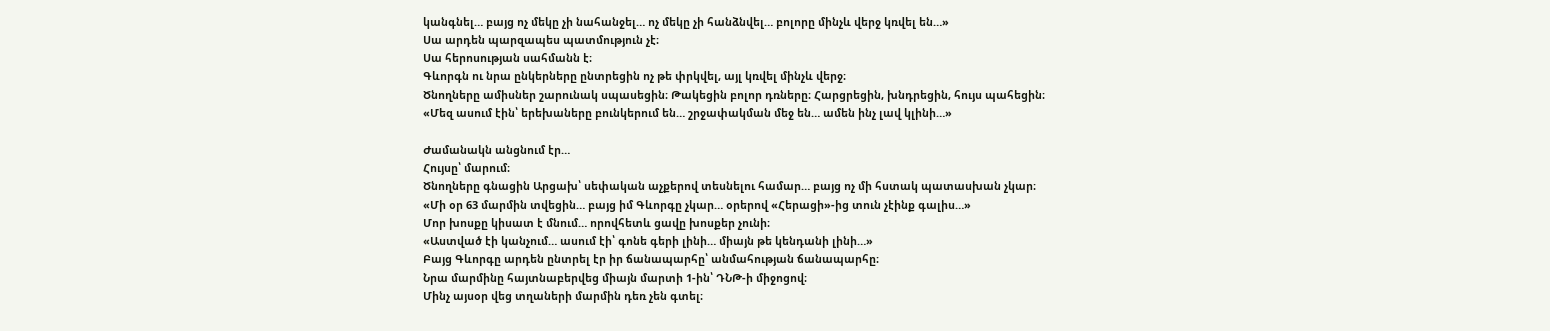կանգնել… բայց ոչ մեկը չի նահանջել… ոչ մեկը չի հանձնվել… բոլորը մինչև վերջ կռվել են…»
Սա արդեն պարզապես պատմություն չէ։
Սա հերոսության սահմանն է։
Գևորգն ու նրա ընկերները ընտրեցին ոչ թե փրկվել, այլ կռվել մինչև վերջ։
Ծնողները ամիսներ շարունակ սպասեցին։ Թակեցին բոլոր դռները։ Հարցրեցին, խնդրեցին, հույս պահեցին։
«Մեզ ասում էին՝ երեխաները բունկերում են… շրջափակման մեջ են… ամեն ինչ լավ կլինի…»

Ժամանակն անցնում էր…
Հույսը՝ մարում։
Ծնողները գնացին Արցախ՝ սեփական աչքերով տեսնելու համար… բայց ոչ մի հստակ պատասխան չկար։
«Մի օր 63 մարմին տվեցին… բայց իմ Գևորգը չկար… օրերով «Հերացի»-ից տուն չէինք գալիս…»
Մոր խոսքը կիսատ է մնում… որովհետև ցավը խոսքեր չունի։
«Աստված էի կանչում… ասում էի՝ գոնե գերի լինի… միայն թե կենդանի լինի…»
Բայց Գևորգը արդեն ընտրել էր իր ճանապարհը՝ անմահության ճանապարհը։
Նրա մարմինը հայտնաբերվեց միայն մարտի 1-ին՝ ԴՆԹ-ի միջոցով։
Մինչ այսօր վեց տղաների մարմին դեռ չեն գտել։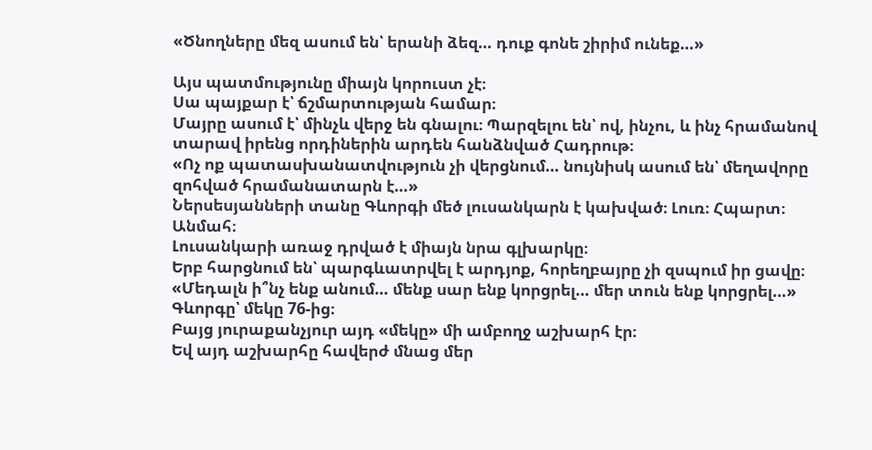«Ծնողները մեզ ասում են՝ երանի ձեզ… դուք գոնե շիրիմ ունեք…»

Այս պատմությունը միայն կորուստ չէ։
Սա պայքար է՝ ճշմարտության համար։
Մայրը ասում է՝ մինչև վերջ են գնալու։ Պարզելու են՝ ով, ինչու, և ինչ հրամանով տարավ իրենց որդիներին արդեն հանձնված Հադրութ։
«Ոչ ոք պատասխանատվություն չի վերցնում… նույնիսկ ասում են՝ մեղավորը զոհված հրամանատարն է…»
Ներսեսյանների տանը Գևորգի մեծ լուսանկարն է կախված։ Լուռ։ Հպարտ։ Անմահ։
Լուսանկարի առաջ դրված է միայն նրա գլխարկը։
Երբ հարցնում են՝ պարգևատրվել է արդյոք, հորեղբայրը չի զսպում իր ցավը։
«Մեդալն ի՞նչ ենք անում… մենք սար ենք կորցրել… մեր տուն ենք կորցրել…»
Գևորգը՝ մեկը 76-ից։
Բայց յուրաքանչյուր այդ «մեկը» մի ամբողջ աշխարհ էր։
Եվ այդ աշխարհը հավերժ մնաց մեր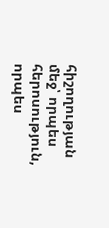հիշողության մեջ՝ որպես հերոսություն, որպես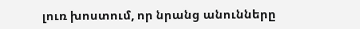լուռ խոստում, որ նրանց անունները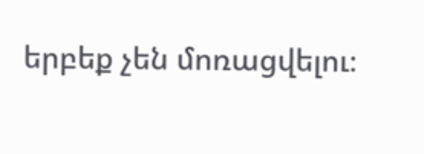երբեք չեն մոռացվելու։